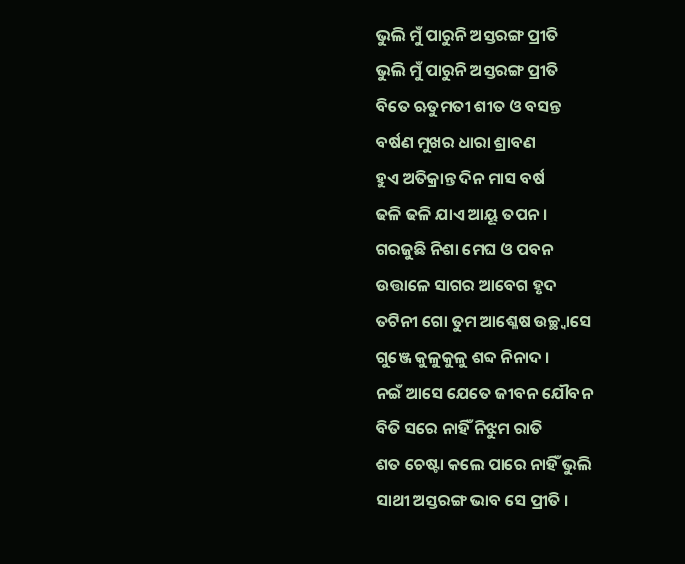ଭୁଲି ମୁଁ ପାରୁନି ଅସ୍ତରଙ୍ଗ ପ୍ରୀତି
ଭୁଲି ମୁଁ ପାରୁନି ଅସ୍ତରଙ୍ଗ ପ୍ରୀତି
ବିତେ ଋତୁମତୀ ଶୀତ ଓ ବସନ୍ତ
ବର୍ଷଣ ମୁଖର ଧାରା ଶ୍ରାବଣ
ହୁଏ ଅତିକ୍ରାନ୍ତ ଦିନ ମାସ ବର୍ଷ
ଢଳି ଢଳି ଯାଏ ଆୟୂ ତପନ ।
ଗରଜୁଛି ନିଶା ମେଘ ଓ ପବନ
ଉତ୍ତାଳେ ସାଗର ଆବେଗ ହୃଦ
ତଟିନୀ ଗୋ ତୁମ ଆଶ୍ଳେଷ ଉଚ୍ଛ୍ବାସେ
ଗୁଞ୍ଜେ କୁଳୁକୁଳୁ ଶବ୍ଦ ନିନାଦ ।
ନଇଁ ଆସେ ଯେତେ ଜୀବନ ଯୌବନ
ବିତି ସରେ ନାହିଁ ନିଝୁମ ରାତି
ଶତ ଚେଷ୍ଟା କଲେ ପାରେ ନାହିଁ ଭୁଲି
ସାଥୀ ଅସ୍ତରଙ୍ଗ ଭାବ ସେ ପ୍ରୀତି ।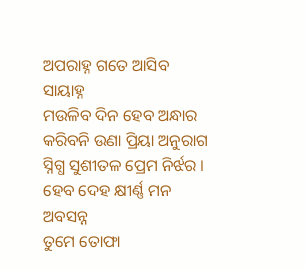ଅପରାହ୍ନ ଗତେ ଆସିବ ସାୟାହ୍ନ
ମଉଳିବ ଦିନ ହେବ ଅନ୍ଧାର
କରିବନି ଉଣା ପ୍ରିୟା ଅନୁରାଗ
ସ୍ନିଗ୍ଧ ସୁଶୀତଳ ପ୍ରେମ ନିର୍ଝର ।
ହେବ ଦେହ କ୍ଷୀର୍ଣ୍ଣ ମନ ଅବସନ୍ନ
ତୁମେ ତୋଫା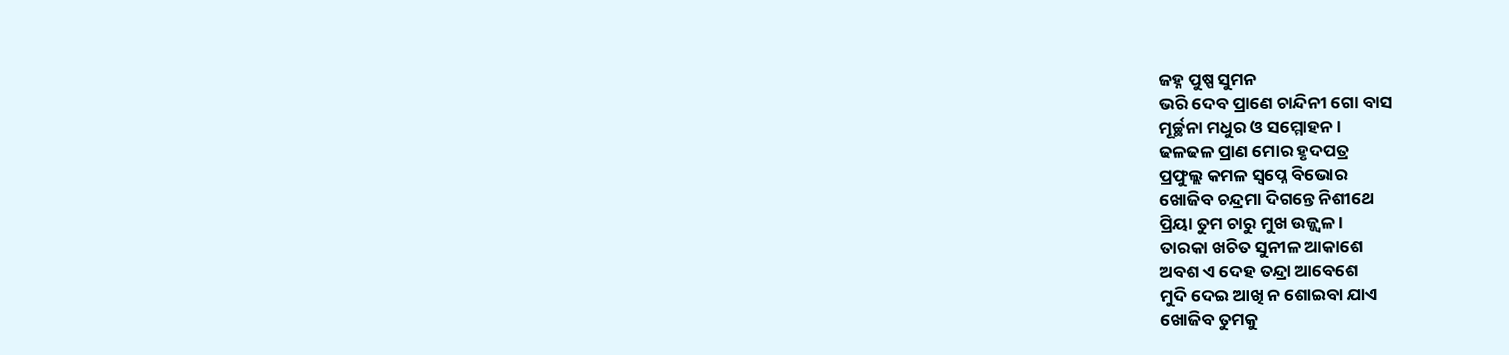ଜହ୍ନ ପୁଷ୍ପ ସୁମନ
ଭରି ଦେବ ପ୍ରାଣେ ଚାନ୍ଦିନୀ ଗୋ ବାସ
ମୂର୍ଚ୍ଛନା ମଧୁର ଓ ସମ୍ମୋହନ ।
ଢଳଢଳ ପ୍ରାଣ ମୋର ହୃଦପତ୍ର
ପ୍ରଫୁଲ୍ଲ କମଳ ସ୍ବପ୍ନେ ବିଭୋର
ଖୋଜିବ ଚନ୍ଦ୍ରମା ଦିଗନ୍ତେ ନିଶୀଥେ
ପ୍ରିୟା ତୁମ ଚାରୁ ମୁଖ ଉଜ୍ଜ୍ବଳ ।
ତାରକା ଖଚିତ ସୁନୀଳ ଆକାଶେ
ଅବଶ ଏ ଦେହ ତନ୍ଦ୍ରା ଆବେଶେ
ମୁଦି ଦେଇ ଆଖି ନ ଶୋଇବା ଯାଏ
ଖୋଜିବ ତୁମକୁ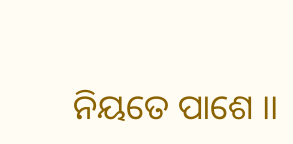ନିୟତେ ପାଶେ ।।